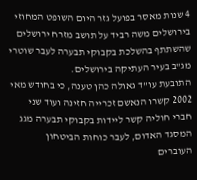4 שנות מאסר בפועל גזר היום השופט המחוזי בירושלים משה רביד על תושב מזרח ירושלים שהשתתף בהשלכת בקבוקי תבערה לעבר שוטרי מג"ב בעיר העתיקה בירושלים.
התובעת עו"ד גאולה כהן טענה, כי בחודש מאי 2002 קשרו הנאשם זכרייה חזינה ועוד שני חברי חוליה קשר ליידות בקבוקי תבערה מגג המסגד האדום, לעבר כוחות הביטחון העוברים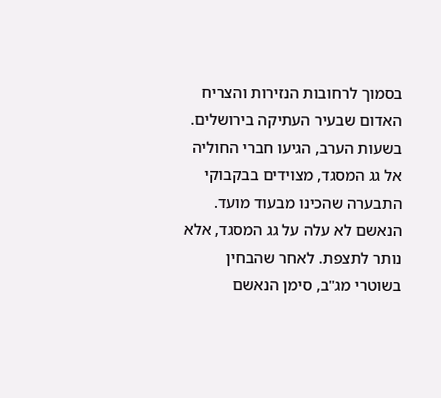בסמוך לרחובות הנזירות והצריח האדום שבעיר העתיקה בירושלים. בשעות הערב, הגיעו חברי החוליה אל גג המסגד, מצוידים בבקבוקי התבערה שהכינו מבעוד מועד. הנאשם לא עלה על גג המסגד, אלא נותר לתצפת. לאחר שהבחין בשוטרי מג"ב, סימן הנאשם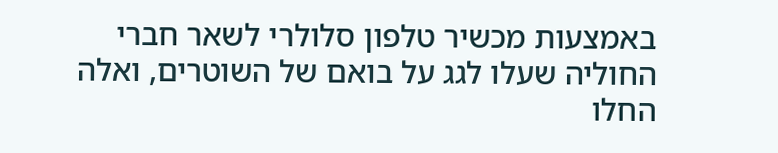באמצעות מכשיר טלפון סלולרי לשאר חברי החוליה שעלו לגג על בואם של השוטרים, ואלה החלו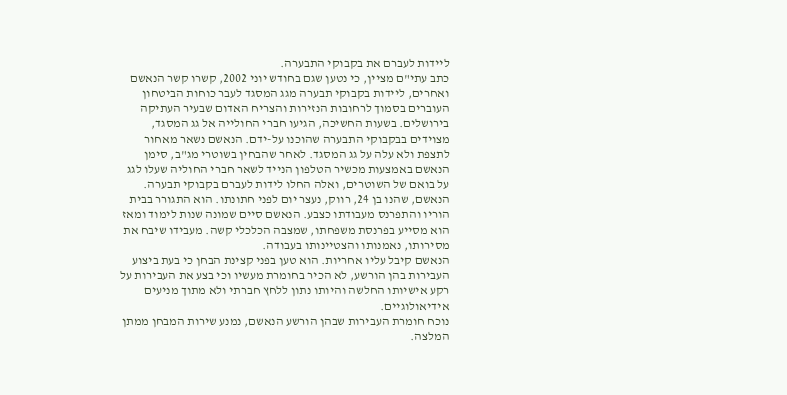ליידות לעברם את בקבוקי התבערה.
כתב עתי"ם מציין, כי נטען שגם בחודש יוני 2002, קשרו קשר הנאשם ואחרים, ליידות בקבוקי תבערה מגג המסגד לעבר כוחות הביטחון העוברים בסמוך לרחובות הנזירות והצריח האדום שבעיר העתיקה בירושלים. בשעות החשיכה, הגיעו חברי החולייה אל גג המסגד, מצוידים בבקבוקי התבערה שהוכנו על-ידם. הנאשם נשאר מאחור לתצפת ולא עלה על גג המסגד. לאחר שהבחין בשוטרי מג"ב, סימן הנאשם באמצעות מכשיר הטלפון הנייד לשאר חברי החוליה שעלו לגג על בואם של השוטרים, ואלה החלו לידות לעברם בקבוקי תבערה.
הנאשם, שהנו בן 24, רווק, נעצר יום לפני חתונתו. הוא התגורר בבית הוריו והתפרנס מעבודתו כצבע. הנאשם סיים שמונה שנות לימוד ומאז הוא מסייע בפרנסת משפחתו, שמצבה הכלכלי קשה. מעבידו שיבח את מסירותו, נאמנותו והצטיינותו בעבודה.
הנאשם קיבל עליו אחריות. הוא טען בפני קצינת הבחן כי בעת ביצוע העבירות בהן הורשע, לא הכיר בחומרת מעשיו וכי בצע את העבירות על רקע אישיותו החלשה והיותו נתון ללחץ חברתי ולא מתוך מניעים אידיאולוגיים.
נוכח חומרת העבירות שבהן הורשע הנאשם, נמנע שירות המבחן ממתן המלצה.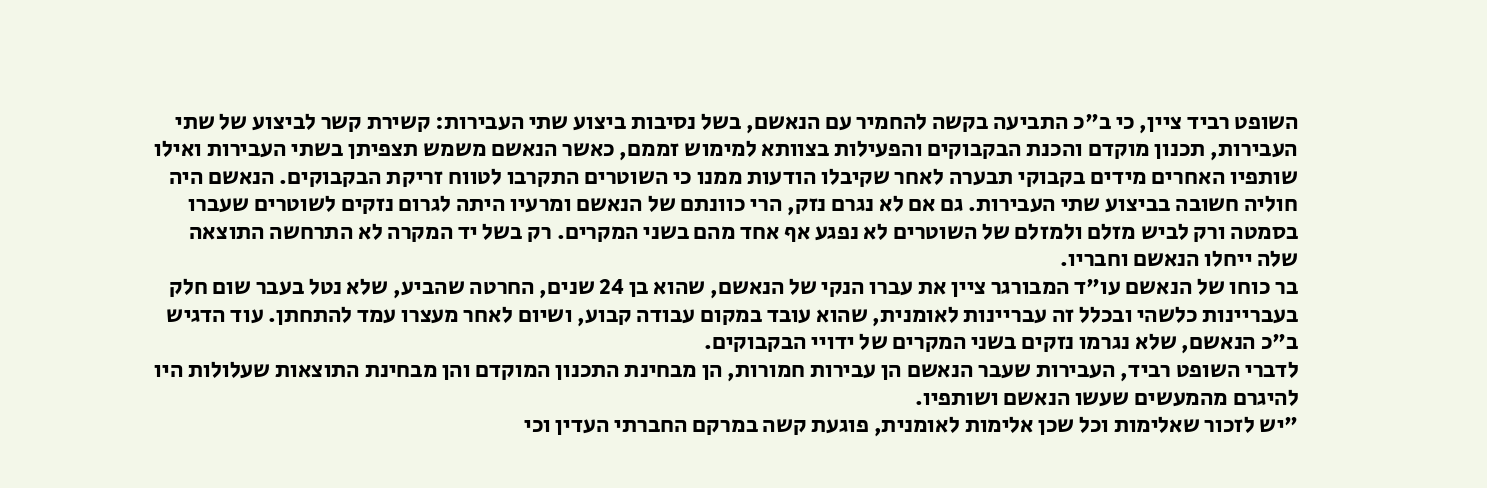השופט רביד ציין, כי ב"כ התביעה בקשה להחמיר עם הנאשם, בשל נסיבות ביצוע שתי העבירות: קשירת קשר לביצוע של שתי העבירות, תכנון מוקדם והכנת הבקבוקים והפעילות בצוותא למימוש זממם, כאשר הנאשם משמש תצפיתן בשתי העבירות ואילו שותפיו האחרים מידים בקבוקי תבערה לאחר שקיבלו הודעות ממנו כי השוטרים התקרבו לטווח זריקת הבקבוקים. הנאשם היה חוליה חשובה בביצוע שתי העבירות. גם אם לא נגרם נזק, הרי כוונתם של הנאשם ומרעיו היתה לגרום נזקים לשוטרים שעברו בסמטה ורק לביש מזלם ולמזלם של השוטרים לא נפגע אף אחד מהם בשני המקרים. רק בשל יד המקרה לא התרחשה התוצאה שלה ייחלו הנאשם וחבריו.
בר כוחו של הנאשם עו"ד המבורגר ציין את עברו הנקי של הנאשם, שהוא בן 24 שנים, החרטה שהביע, שלא נטל בעבר שום חלק בעבריינות כלשהי ובכלל זה עבריינות לאומנית, שהוא עובד במקום עבודה קבוע, ושיום לאחר מעצרו עמד להתחתן. עוד הדגיש ב"כ הנאשם, שלא נגרמו נזקים בשני המקרים של ידויי הבקבוקים.
לדברי השופט רביד, העבירות שעבר הנאשם הן עבירות חמורות, הן מבחינת התכנון המוקדם והן מבחינת התוצאות שעלולות היו להיגרם מהמעשים שעשו הנאשם ושותפיו.
"יש לזכור שאלימות וכל שכן אלימות לאומנית, פוגעת קשה במרקם החברתי העדין וכי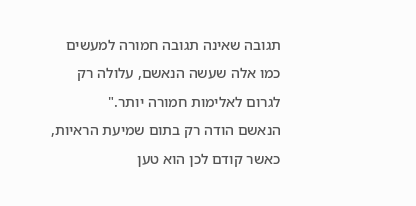תגובה שאינה תגובה חמורה למעשים כמו אלה שעשה הנאשם, עלולה רק לגרום לאלימות חמורה יותר."
הנאשם הודה רק בתום שמיעת הראיות, כאשר קודם לכן הוא טען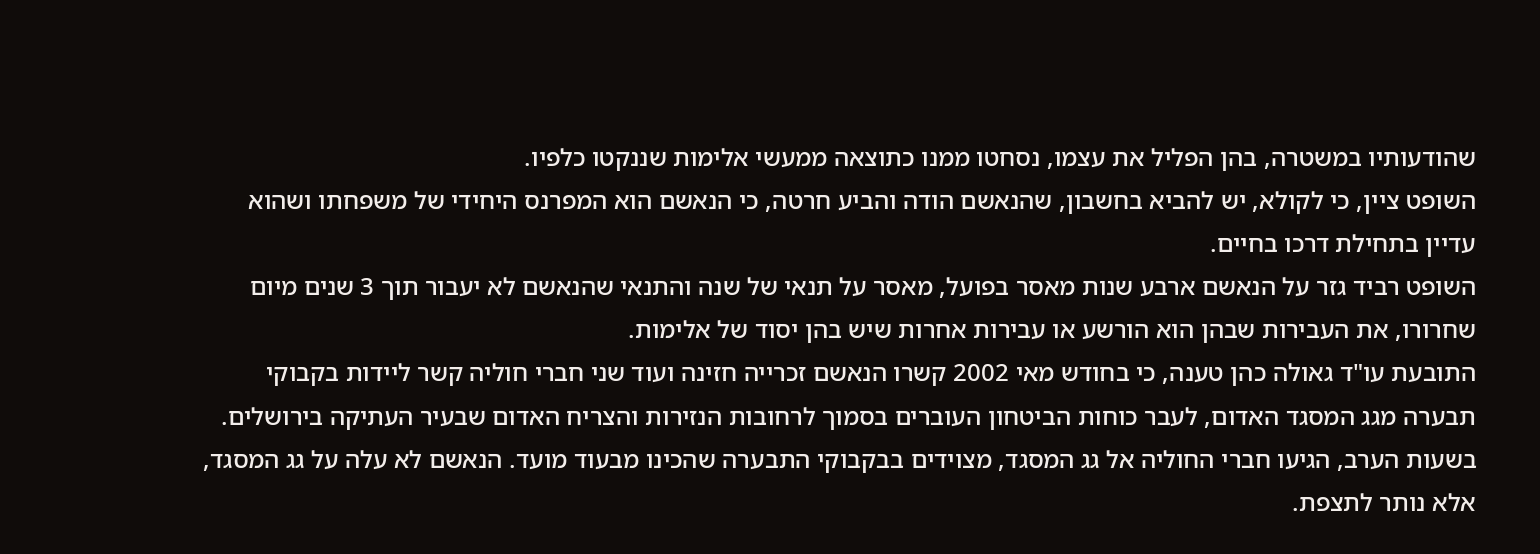שהודעותיו במשטרה, בהן הפליל את עצמו, נסחטו ממנו כתוצאה ממעשי אלימות שננקטו כלפיו.
השופט ציין, כי לקולא, יש להביא בחשבון, שהנאשם הודה והביע חרטה, כי הנאשם הוא המפרנס היחידי של משפחתו ושהוא עדיין בתחילת דרכו בחיים.
השופט רביד גזר על הנאשם ארבע שנות מאסר בפועל, מאסר על תנאי של שנה והתנאי שהנאשם לא יעבור תוך 3 שנים מיום שחרורו, את העבירות שבהן הוא הורשע או עבירות אחרות שיש בהן יסוד של אלימות.
התובעת עו"ד גאולה כהן טענה, כי בחודש מאי 2002 קשרו הנאשם זכרייה חזינה ועוד שני חברי חוליה קשר ליידות בקבוקי תבערה מגג המסגד האדום, לעבר כוחות הביטחון העוברים בסמוך לרחובות הנזירות והצריח האדום שבעיר העתיקה בירושלים. בשעות הערב, הגיעו חברי החוליה אל גג המסגד, מצוידים בבקבוקי התבערה שהכינו מבעוד מועד. הנאשם לא עלה על גג המסגד, אלא נותר לתצפת.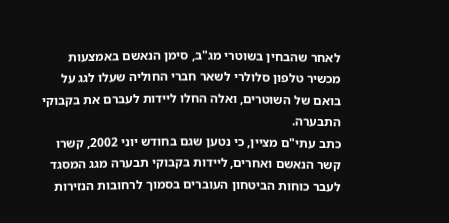לאחר שהבחין בשוטרי מג"ב, סימן הנאשם באמצעות מכשיר טלפון סלולרי לשאר חברי החוליה שעלו לגג על בואם של השוטרים, ואלה החלו ליידות לעברם את בקבוקי התבערה.
כתב עתי"ם מציין, כי נטען שגם בחודש יוני 2002, קשרו קשר הנאשם ואחרים, ליידות בקבוקי תבערה מגג המסגד לעבר כוחות הביטחון העוברים בסמוך לרחובות הנזירות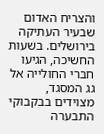והצריח האדום שבעיר העתיקה בירושלים. בשעות החשיכה, הגיעו חברי החולייה אל גג המסגד, מצוידים בבקבוקי התבערה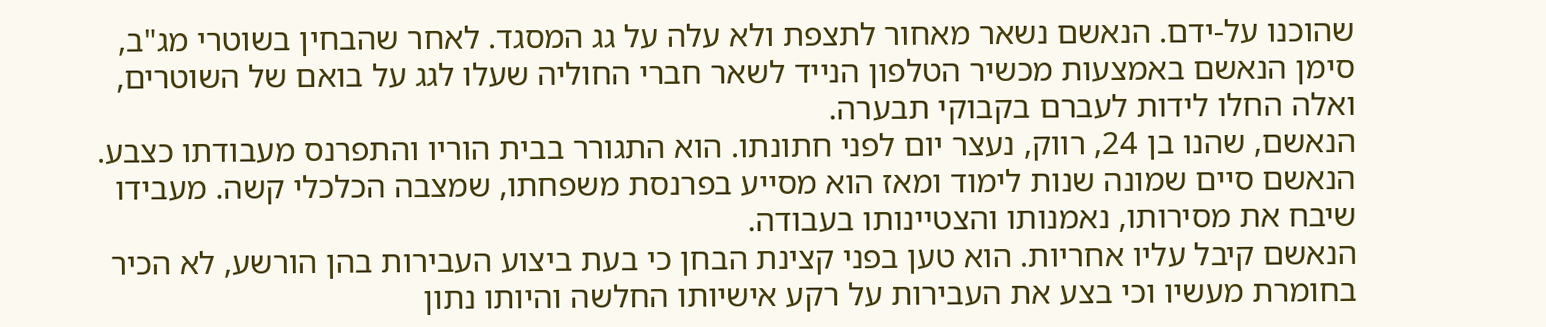שהוכנו על-ידם. הנאשם נשאר מאחור לתצפת ולא עלה על גג המסגד. לאחר שהבחין בשוטרי מג"ב, סימן הנאשם באמצעות מכשיר הטלפון הנייד לשאר חברי החוליה שעלו לגג על בואם של השוטרים, ואלה החלו לידות לעברם בקבוקי תבערה.
הנאשם, שהנו בן 24, רווק, נעצר יום לפני חתונתו. הוא התגורר בבית הוריו והתפרנס מעבודתו כצבע. הנאשם סיים שמונה שנות לימוד ומאז הוא מסייע בפרנסת משפחתו, שמצבה הכלכלי קשה. מעבידו שיבח את מסירותו, נאמנותו והצטיינותו בעבודה.
הנאשם קיבל עליו אחריות. הוא טען בפני קצינת הבחן כי בעת ביצוע העבירות בהן הורשע, לא הכיר בחומרת מעשיו וכי בצע את העבירות על רקע אישיותו החלשה והיותו נתון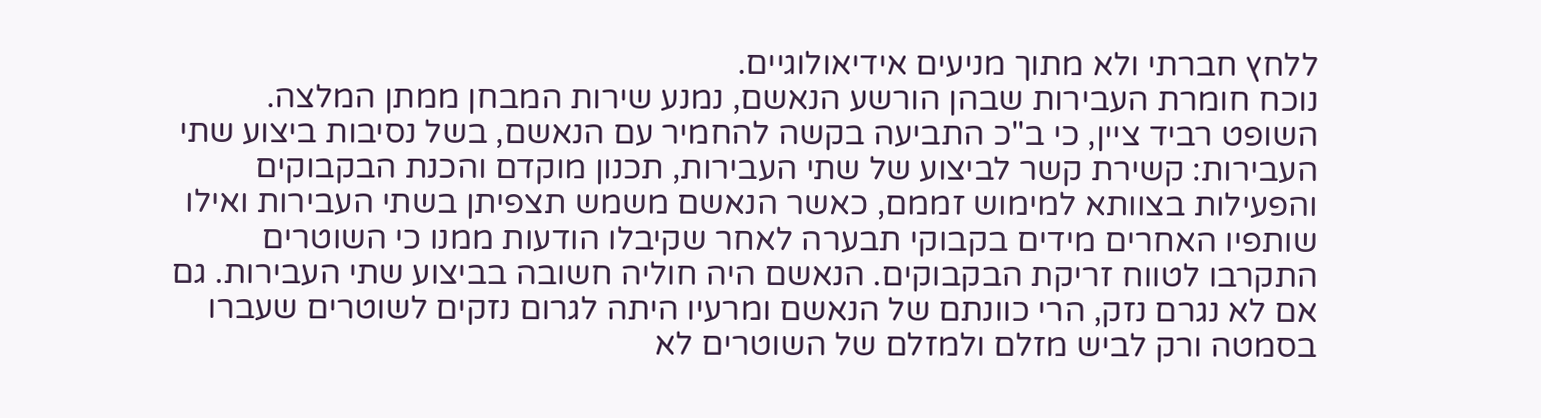ללחץ חברתי ולא מתוך מניעים אידיאולוגיים.
נוכח חומרת העבירות שבהן הורשע הנאשם, נמנע שירות המבחן ממתן המלצה.
השופט רביד ציין, כי ב"כ התביעה בקשה להחמיר עם הנאשם, בשל נסיבות ביצוע שתי העבירות: קשירת קשר לביצוע של שתי העבירות, תכנון מוקדם והכנת הבקבוקים והפעילות בצוותא למימוש זממם, כאשר הנאשם משמש תצפיתן בשתי העבירות ואילו שותפיו האחרים מידים בקבוקי תבערה לאחר שקיבלו הודעות ממנו כי השוטרים התקרבו לטווח זריקת הבקבוקים. הנאשם היה חוליה חשובה בביצוע שתי העבירות. גם אם לא נגרם נזק, הרי כוונתם של הנאשם ומרעיו היתה לגרום נזקים לשוטרים שעברו בסמטה ורק לביש מזלם ולמזלם של השוטרים לא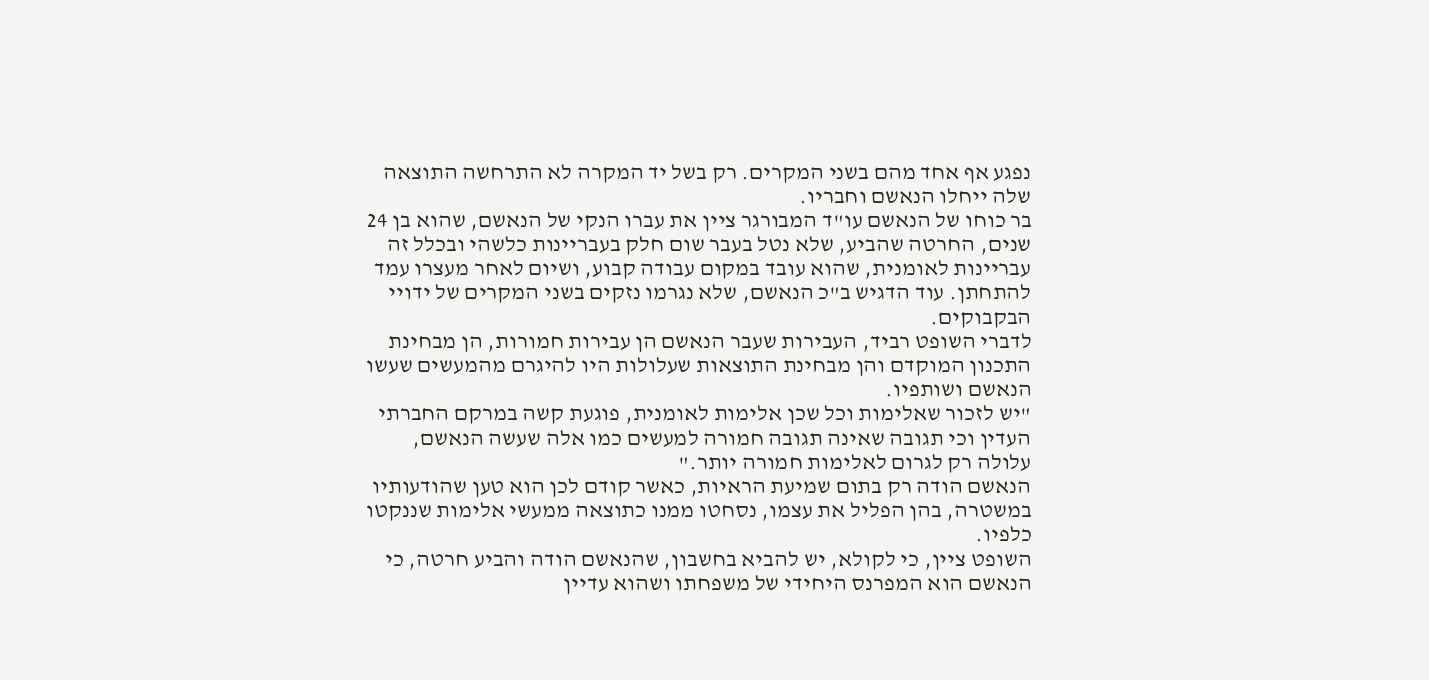נפגע אף אחד מהם בשני המקרים. רק בשל יד המקרה לא התרחשה התוצאה שלה ייחלו הנאשם וחבריו.
בר כוחו של הנאשם עו"ד המבורגר ציין את עברו הנקי של הנאשם, שהוא בן 24 שנים, החרטה שהביע, שלא נטל בעבר שום חלק בעבריינות כלשהי ובכלל זה עבריינות לאומנית, שהוא עובד במקום עבודה קבוע, ושיום לאחר מעצרו עמד להתחתן. עוד הדגיש ב"כ הנאשם, שלא נגרמו נזקים בשני המקרים של ידויי הבקבוקים.
לדברי השופט רביד, העבירות שעבר הנאשם הן עבירות חמורות, הן מבחינת התכנון המוקדם והן מבחינת התוצאות שעלולות היו להיגרם מהמעשים שעשו הנאשם ושותפיו.
"יש לזכור שאלימות וכל שכן אלימות לאומנית, פוגעת קשה במרקם החברתי העדין וכי תגובה שאינה תגובה חמורה למעשים כמו אלה שעשה הנאשם, עלולה רק לגרום לאלימות חמורה יותר."
הנאשם הודה רק בתום שמיעת הראיות, כאשר קודם לכן הוא טען שהודעותיו במשטרה, בהן הפליל את עצמו, נסחטו ממנו כתוצאה ממעשי אלימות שננקטו כלפיו.
השופט ציין, כי לקולא, יש להביא בחשבון, שהנאשם הודה והביע חרטה, כי הנאשם הוא המפרנס היחידי של משפחתו ושהוא עדיין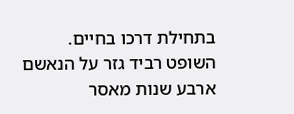בתחילת דרכו בחיים.
השופט רביד גזר על הנאשם ארבע שנות מאסר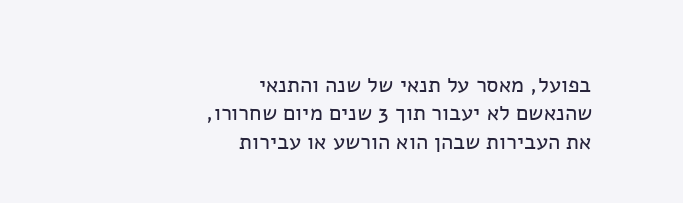בפועל, מאסר על תנאי של שנה והתנאי שהנאשם לא יעבור תוך 3 שנים מיום שחרורו, את העבירות שבהן הוא הורשע או עבירות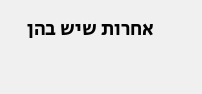אחרות שיש בהן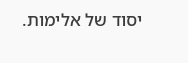יסוד של אלימות.